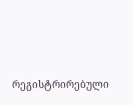რეგისტრირებული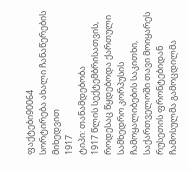ფაქტები90064
სორტირება ახალი ჩანაწერების მიხედვით
1917
ტიპი: თანამდებობა
1917 წლის სექტემბრისათვის, როდესაც წყდებოდა ქართული სამხედრო კორპუსის ჩამოყალიბების საკითხი, საქართველოში თავი მოიყარეს რუსეთის ფრონტებიდან ჩამოსულმა გამოცდილმა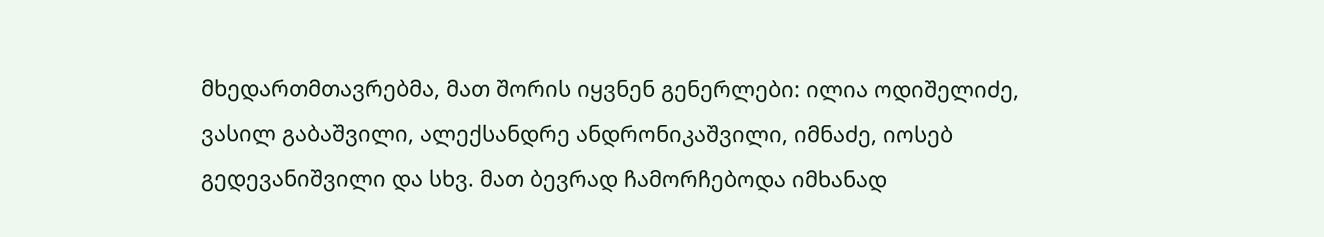მხედართმთავრებმა, მათ შორის იყვნენ გენერლები: ილია ოდიშელიძე, ვასილ გაბაშვილი, ალექსანდრე ანდრონიკაშვილი, იმნაძე, იოსებ გედევანიშვილი და სხვ. მათ ბევრად ჩამორჩებოდა იმხანად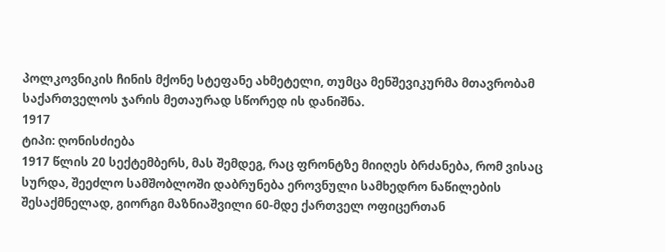პოლკოვნიკის ჩინის მქონე სტეფანე ახმეტელი, თუმცა მენშევიკურმა მთავრობამ საქართველოს ჯარის მეთაურად სწორედ ის დანიშნა.
1917
ტიპი: ღონისძიება
1917 წლის 20 სექტემბერს, მას შემდეგ, რაც ფრონტზე მიიღეს ბრძანება, რომ ვისაც სურდა, შეეძლო სამშობლოში დაბრუნება ეროვნული სამხედრო ნაწილების შესაქმნელად, გიორგი მაზნიაშვილი 60-მდე ქართველ ოფიცერთან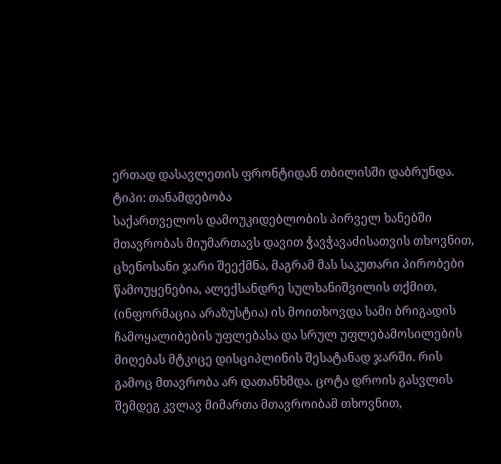ერთად დასავლეთის ფრონტიდან თბილისში დაბრუნდა.
ტიპი: თანამდებობა
საქართველოს დამოუკიდებლობის პირველ ხანებში მთავრობას მიუმართავს დავით ჭავჭავაძისათვის თხოვნით, ცხენოსანი ჯარი შეექმნა, მაგრამ მას საკუთარი პირობები წამოუყენებია, ალექსანდრე სულხანიშვილის თქმით, (ინფორმაცია არაზუსტია) ის მოითხოვდა სამი ბრიგადის ჩამოყალიბების უფლებასა და სრულ უფლებამოსილების მიღებას მტკიცე დისციპლინის შესატანად ჯარში. რის გამოც მთავრობა არ დათანხმდა. ცოტა დროის გასვლის შემდეგ კვლავ მიმართა მთავროიბამ თხოვნით,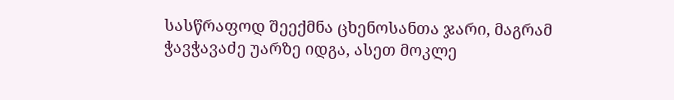სასწრაფოდ შეექმნა ცხენოსანთა ჯარი, მაგრამ ჭავჭავაძე უარზე იდგა, ასეთ მოკლე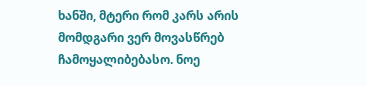ხანში, მტერი რომ კარს არის მომდგარი ვერ მოვასწრებ ჩამოყალიბებასო. ნოე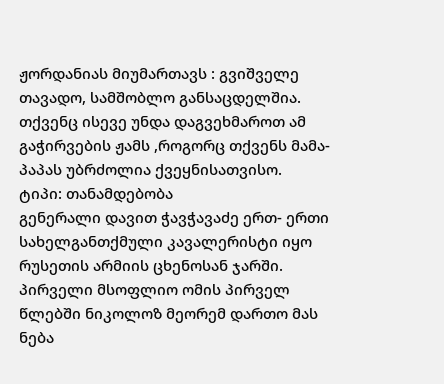ჟორდანიას მიუმართავს : გვიშველე თავადო, სამშობლო განსაცდელშია. თქვენც ისევე უნდა დაგვეხმაროთ ამ გაჭირვების ჟამს ,როგორც თქვენს მამა- პაპას უბრძოლია ქვეყნისათვისო.
ტიპი: თანამდებობა
გენერალი დავით ჭავჭავაძე ერთ- ერთი სახელგანთქმული კავალერისტი იყო რუსეთის არმიის ცხენოსან ჯარში. პირველი მსოფლიო ომის პირველ წლებში ნიკოლოზ მეორემ დართო მას ნება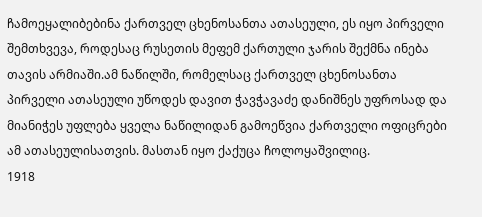ჩამოეყალიბებინა ქართველ ცხენოსანთა ათასეული, ეს იყო პირველი შემთხვევა, როდესაც რუსეთის მეფემ ქართული ჯარის შექმნა ინება თავის არმიაში.ამ ნაწილში, რომელსაც ქართველ ცხენოსანთა პირველი ათასეული უწოდეს დავით ჭავჭავაძე დანიშნეს უფროსად და მიანიჭეს უფლება ყველა ნაწილიდან გამოეწვია ქართველი ოფიცრები ამ ათასეულისათვის. მასთან იყო ქაქუცა ჩოლოყაშვილიც.
1918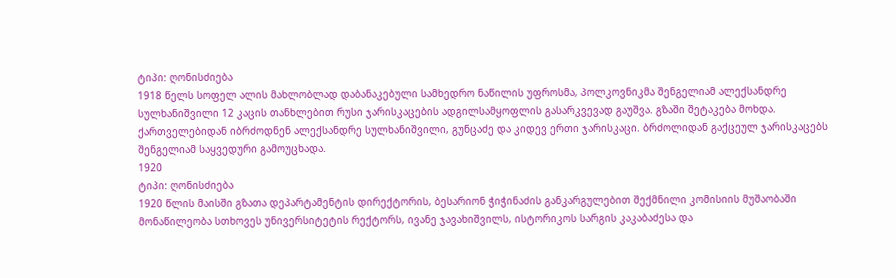ტიპი: ღონისძიება
1918 წელს სოფელ ალის მახლობლად დაბანაკებული სამხედრო ნაწილის უფროსმა, პოლკოვნიკმა შენგელიამ ალექსანდრე სულხანიშვილი 12 კაცის თანხლებით რუსი ჯარისკაცების ადგილსამყოფლის გასარკვევად გაუშვა. გზაში შეტაკება მოხდა. ქართველებიდან იბრძოდნენ ალექსანდრე სულხანიშვილი, გუნცაძე და კიდევ ერთი ჯარისკაცი. ბრძოლიდან გაქცეულ ჯარისკაცებს შენგელიამ საყვედური გამოუცხადა.
1920
ტიპი: ღონისძიება
1920 წლის მაისში გზათა დეპარტამენტის დირექტორის, ბესარიონ ჭიჭინაძის განკარგულებით შექმნილი კომისიის მუშაობაში მონაწილეობა სთხოვეს უნივერსიტეტის რექტორს, ივანე ჯავახიშვილს, ისტორიკოს სარგის კაკაბაძესა და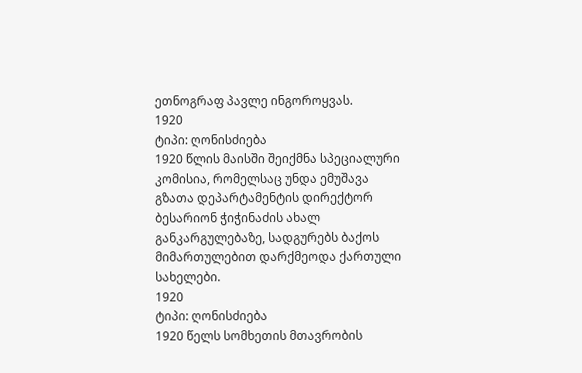ეთნოგრაფ პავლე ინგოროყვას.
1920
ტიპი: ღონისძიება
1920 წლის მაისში შეიქმნა სპეციალური კომისია, რომელსაც უნდა ემუშავა გზათა დეპარტამენტის დირექტორ ბესარიონ ჭიჭინაძის ახალ განკარგულებაზე, სადგურებს ბაქოს მიმართულებით დარქმეოდა ქართული სახელები.
1920
ტიპი: ღონისძიება
1920 წელს სომხეთის მთავრობის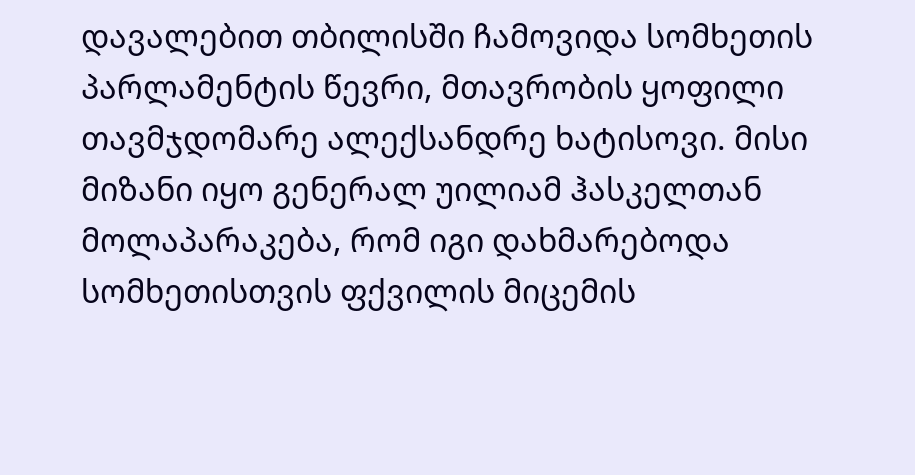დავალებით თბილისში ჩამოვიდა სომხეთის პარლამენტის წევრი, მთავრობის ყოფილი თავმჯდომარე ალექსანდრე ხატისოვი. მისი მიზანი იყო გენერალ უილიამ ჰასკელთან მოლაპარაკება, რომ იგი დახმარებოდა სომხეთისთვის ფქვილის მიცემის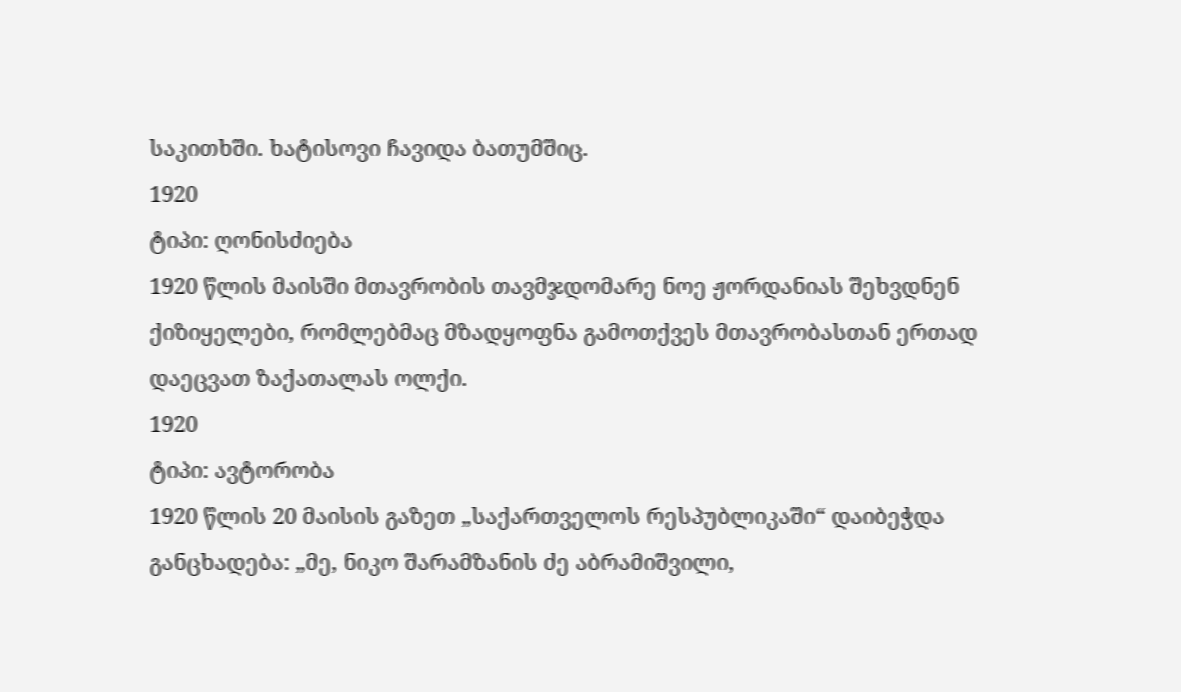საკითხში. ხატისოვი ჩავიდა ბათუმშიც.
1920
ტიპი: ღონისძიება
1920 წლის მაისში მთავრობის თავმჯდომარე ნოე ჟორდანიას შეხვდნენ ქიზიყელები, რომლებმაც მზადყოფნა გამოთქვეს მთავრობასთან ერთად დაეცვათ ზაქათალას ოლქი.
1920
ტიპი: ავტორობა
1920 წლის 20 მაისის გაზეთ „საქართველოს რესპუბლიკაში“ დაიბეჭდა განცხადება: „მე, ნიკო შარამზანის ძე აბრამიშვილი,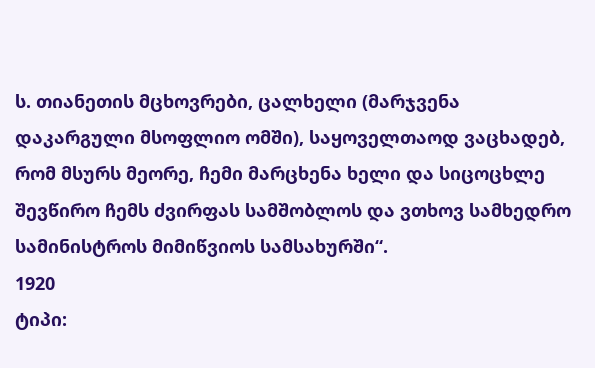ს. თიანეთის მცხოვრები, ცალხელი (მარჯვენა დაკარგული მსოფლიო ომში), საყოველთაოდ ვაცხადებ, რომ მსურს მეორე, ჩემი მარცხენა ხელი და სიცოცხლე შევწირო ჩემს ძვირფას სამშობლოს და ვთხოვ სამხედრო სამინისტროს მიმიწვიოს სამსახურში“.
1920
ტიპი: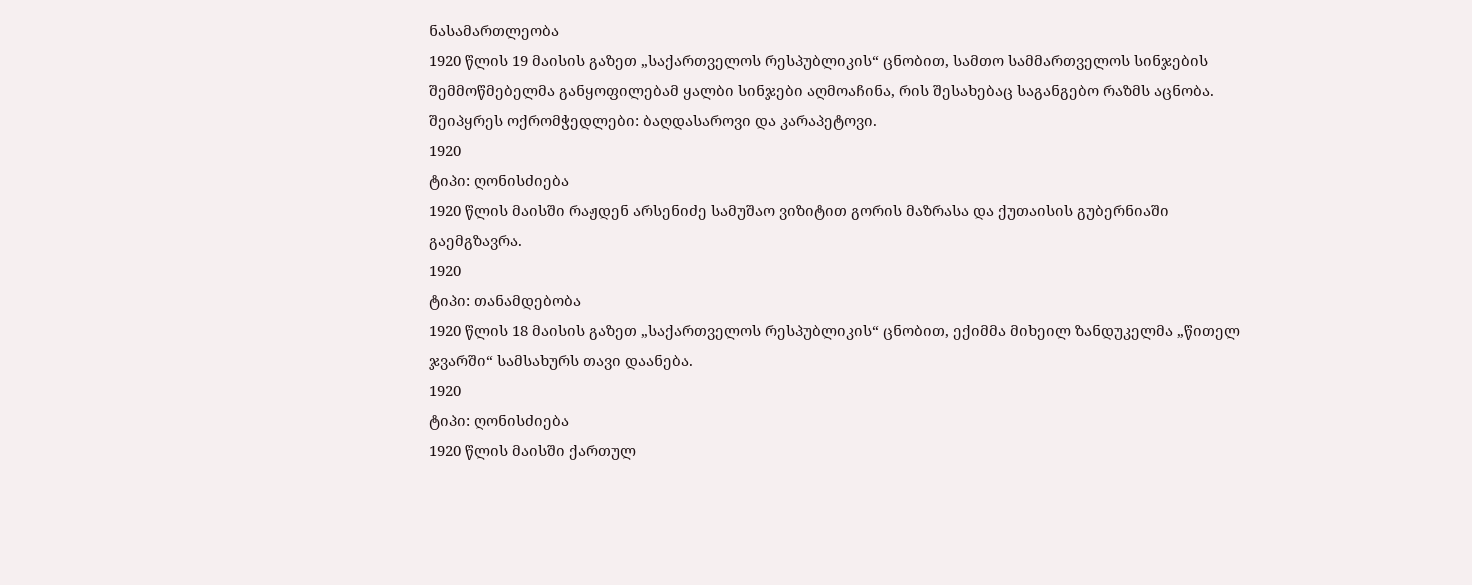ნასამართლეობა
1920 წლის 19 მაისის გაზეთ „საქართველოს რესპუბლიკის“ ცნობით, სამთო სამმართველოს სინჯების შემმოწმებელმა განყოფილებამ ყალბი სინჯები აღმოაჩინა, რის შესახებაც საგანგებო რაზმს აცნობა. შეიპყრეს ოქრომჭედლები: ბაღდასაროვი და კარაპეტოვი.
1920
ტიპი: ღონისძიება
1920 წლის მაისში რაჟდენ არსენიძე სამუშაო ვიზიტით გორის მაზრასა და ქუთაისის გუბერნიაში გაემგზავრა.
1920
ტიპი: თანამდებობა
1920 წლის 18 მაისის გაზეთ „საქართველოს რესპუბლიკის“ ცნობით, ექიმმა მიხეილ ზანდუკელმა „წითელ ჯვარში“ სამსახურს თავი დაანება.
1920
ტიპი: ღონისძიება
1920 წლის მაისში ქართულ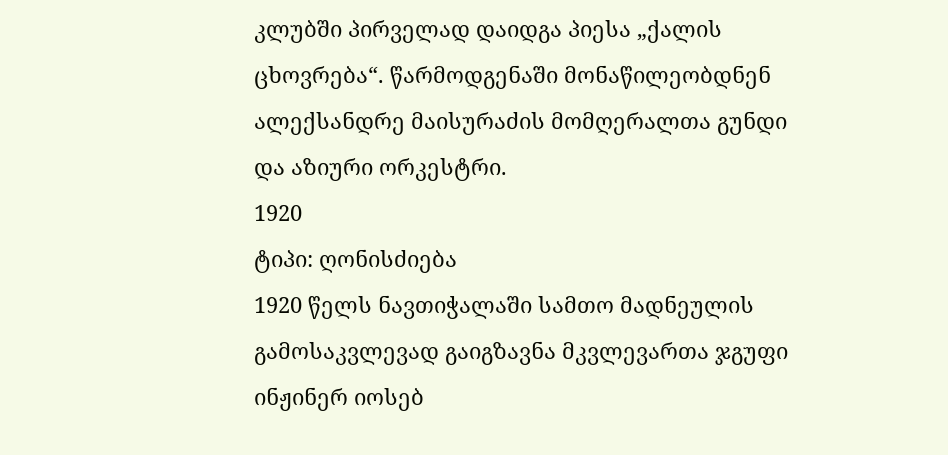კლუბში პირველად დაიდგა პიესა „ქალის ცხოვრება“. წარმოდგენაში მონაწილეობდნენ ალექსანდრე მაისურაძის მომღერალთა გუნდი და აზიური ორკესტრი.
1920
ტიპი: ღონისძიება
1920 წელს ნავთიჭალაში სამთო მადნეულის გამოსაკვლევად გაიგზავნა მკვლევართა ჯგუფი ინჟინერ იოსებ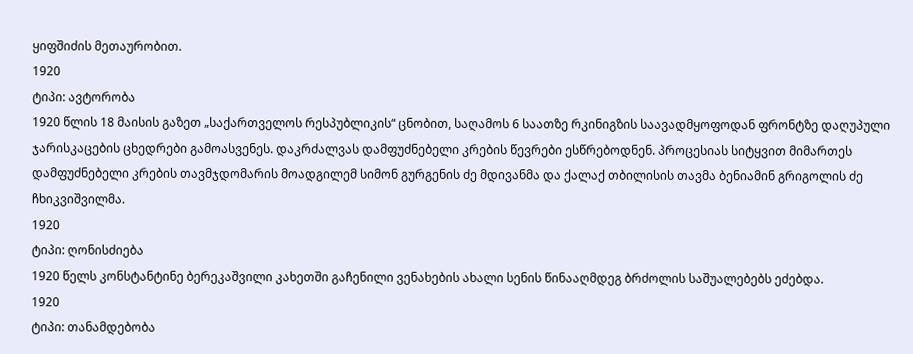ყიფშიძის მეთაურობით.
1920
ტიპი: ავტორობა
1920 წლის 18 მაისის გაზეთ „საქართველოს რესპუბლიკის“ ცნობით, საღამოს 6 საათზე რკინიგზის საავადმყოფოდან ფრონტზე დაღუპული ჯარისკაცების ცხედრები გამოასვენეს. დაკრძალვას დამფუძნებელი კრების წევრები ესწრებოდნენ. პროცესიას სიტყვით მიმართეს დამფუძნებელი კრების თავმჯდომარის მოადგილემ სიმონ გურგენის ძე მდივანმა და ქალაქ თბილისის თავმა ბენიამინ გრიგოლის ძე ჩხიკვიშვილმა.
1920
ტიპი: ღონისძიება
1920 წელს კონსტანტინე ბერეკაშვილი კახეთში გაჩენილი ვენახების ახალი სენის წინააღმდეგ ბრძოლის საშუალებებს ეძებდა.
1920
ტიპი: თანამდებობა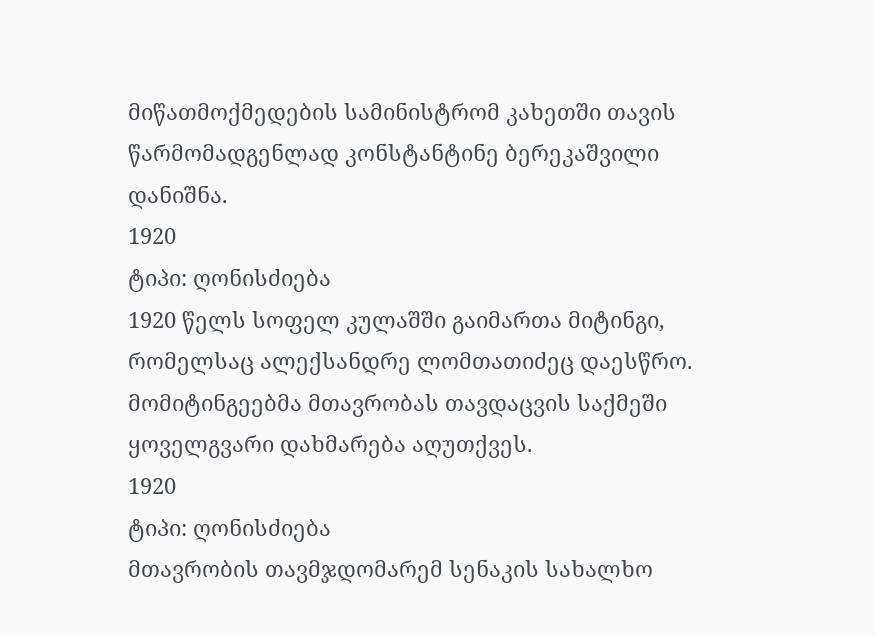მიწათმოქმედების სამინისტრომ კახეთში თავის წარმომადგენლად კონსტანტინე ბერეკაშვილი დანიშნა.
1920
ტიპი: ღონისძიება
1920 წელს სოფელ კულაშში გაიმართა მიტინგი, რომელსაც ალექსანდრე ლომთათიძეც დაესწრო. მომიტინგეებმა მთავრობას თავდაცვის საქმეში ყოველგვარი დახმარება აღუთქვეს.
1920
ტიპი: ღონისძიება
მთავრობის თავმჯდომარემ სენაკის სახალხო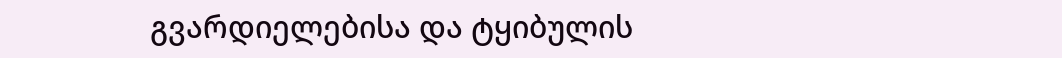გვარდიელებისა და ტყიბულის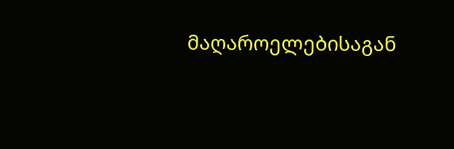მაღაროელებისაგან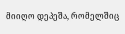მიიღო დეპეშა, რომელშიც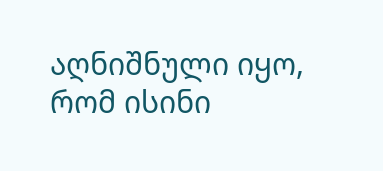აღნიშნული იყო, რომ ისინი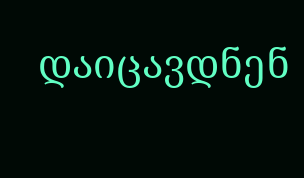დაიცავდნენ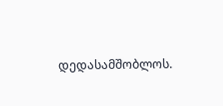დედასამშობლოს.